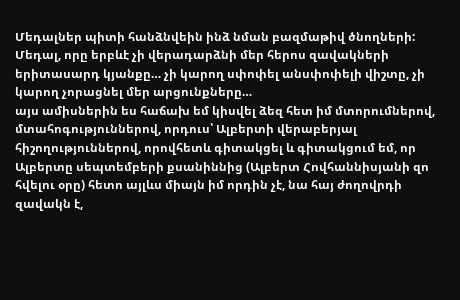Մեդալներ պիտի հանձնվեին ինձ նման բազմաթիվ ծնողների: Մեդալ, որը երբևէ չի վերադարձնի մեր հերոս զավակների երիտասարդ կյանքը… չի կարող սփոփել անսփոփելի վիշտը, չի կարող չորացնել մեր արցունքները…
այս ամիսներին ես հաճախ եմ կիսվել ձեզ հետ իմ մտորումներով, մտահոգություններով, որդուս՝ Ալբերտի վերաբերյալ հիշողություններով, որովհետև գիտակցել և գիտակցում եմ, որ Ալբերտը սեպտեմբերի քսանիննից (Ալբերտ Հովհաննիսյանի զո հվելու օրը) հետո այլևս միայն իմ որդին չէ, նա հայ ժողովրդի զավակն է,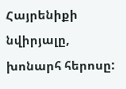Հայրենիքի նվիրյալը, խոնարհ հերոսը: